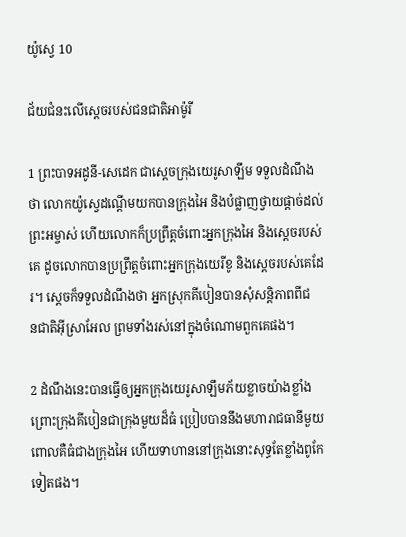យ៉ូស្វេ 10

ជ័យ‌ជំនះលើស្ដេចរបស់ជន‌ជាតិអាម៉ូរី

1 ព្រះ‌បាទអដូនី-សេដេក ជាស្ដេចក្រុងយេរូ‌សាឡឹម ទទួលដំណឹងថា លោកយ៉ូស្វេដណ្ដើមយកបានក្រុងអៃ និងបំផ្លាញថ្វាយផ្ដាច់ដល់ព្រះ‌អម្ចាស់ ហើយលោកក៏ប្រព្រឹត្តចំពោះអ្នកក្រុងអៃ និងស្ដេចរបស់គេ ដូចលោកបានប្រព្រឹត្តចំពោះអ្នកក្រុងយេរីខូ និងស្ដេចរបស់គេដែរ។ ស្ដេចក៏ទទួលដំណឹងថា អ្នកស្រុកគីបៀនបានសុំសន្តិ‌ភាពពីជន‌ជាតិអ៊ីស្រា‌អែល ព្រមទាំងរស់នៅក្នុងចំណោមពួកគេផង។

2 ដំណឹងនេះបានធ្វើឲ្យអ្នកក្រុងយេរូ‌សាឡឹមភ័យខ្លាចយ៉ាងខ្លាំង ព្រោះក្រុងគីបៀនជាក្រុងមួយដ៏ធំ ប្រៀបបាននឹងមហារាជ‌ធានីមួយ ពោលគឺធំជាងក្រុងអៃ ហើយទាហាននៅក្រុងនោះសុទ្ធតែខ្លាំងពូកែទៀតផង។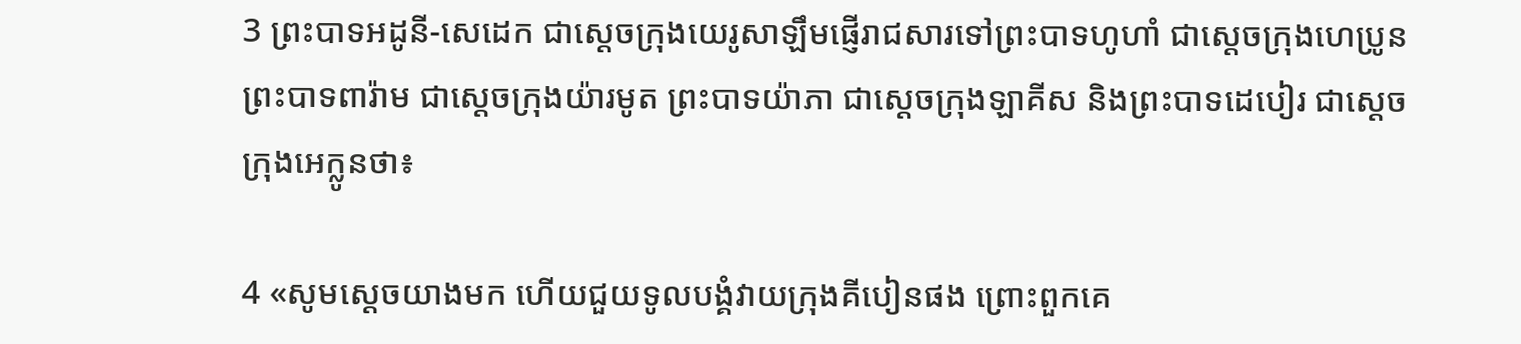3 ព្រះ‌បាទអដូនី-សេដេក ជាស្ដេចក្រុងយេរូ‌សាឡឹមផ្ញើរាជ‌សារទៅព្រះ‌បាទហូ‌ហាំ ជាស្ដេចក្រុងហេប្រូន ព្រះ‌បាទពារ៉ាម ជាស្ដេចក្រុងយ៉ារ‌មូត ព្រះ‌បាទយ៉ាភា ជាស្ដេចក្រុងឡាគីស និងព្រះ‌បាទដេបៀរ ជាស្ដេចក្រុងអេក្លូនថា៖

4 «សូមស្ដេចយាងមក ហើយជួយទូលបង្គំវាយក្រុងគីបៀនផង ព្រោះពួកគេ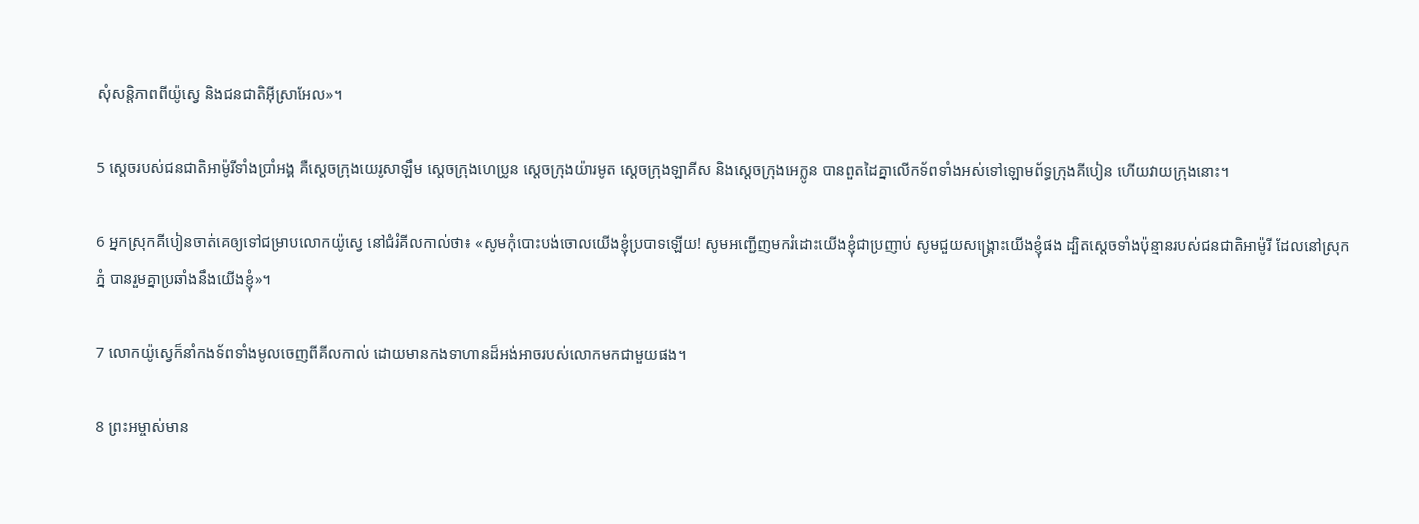សុំសន្តិ‌ភាពពីយ៉ូស្វេ និងជន‌ជាតិអ៊ីស្រា‌អែល»។

5 ស្ដេចរបស់ជន‌ជាតិអាម៉ូរីទាំងប្រាំអង្គ គឺស្ដេចក្រុងយេរូ‌សាឡឹម ស្ដេចក្រុងហេប្រូន ស្ដេចក្រុងយ៉ារ‌មូត ស្ដេចក្រុងឡាគីស និងស្ដេចក្រុងអេក្លូន បានពួត‌ដៃគ្នាលើកទ័ពទាំងអស់ទៅឡោម‌ព័ទ្ធក្រុងគីបៀន ហើយវាយក្រុងនោះ។

6 អ្នកស្រុកគីបៀនចាត់គេឲ្យទៅជម្រាបលោកយ៉ូស្វេ នៅជំរំគីល‌កាល់ថា៖ «សូមកុំបោះបង់ចោលយើងខ្ញុំប្របាទឡើយ! សូមអញ្ជើញមករំដោះយើងខ្ញុំជាប្រញាប់ សូមជួយសង្គ្រោះយើងខ្ញុំផង ដ្បិតស្ដេចទាំងប៉ុន្មានរបស់ជន‌ជាតិអាម៉ូរី ដែលនៅស្រុកភ្នំ បានរួមគ្នាប្រឆាំងនឹងយើងខ្ញុំ»។

7 លោកយ៉ូស្វេក៏នាំកង‌ទ័ពទាំងមូលចេញពីគីល‌កាល់ ដោយមានកងទាហានដ៏អង់‌អាចរបស់លោកមកជាមួយផង។

8 ព្រះ‌អម្ចាស់មាន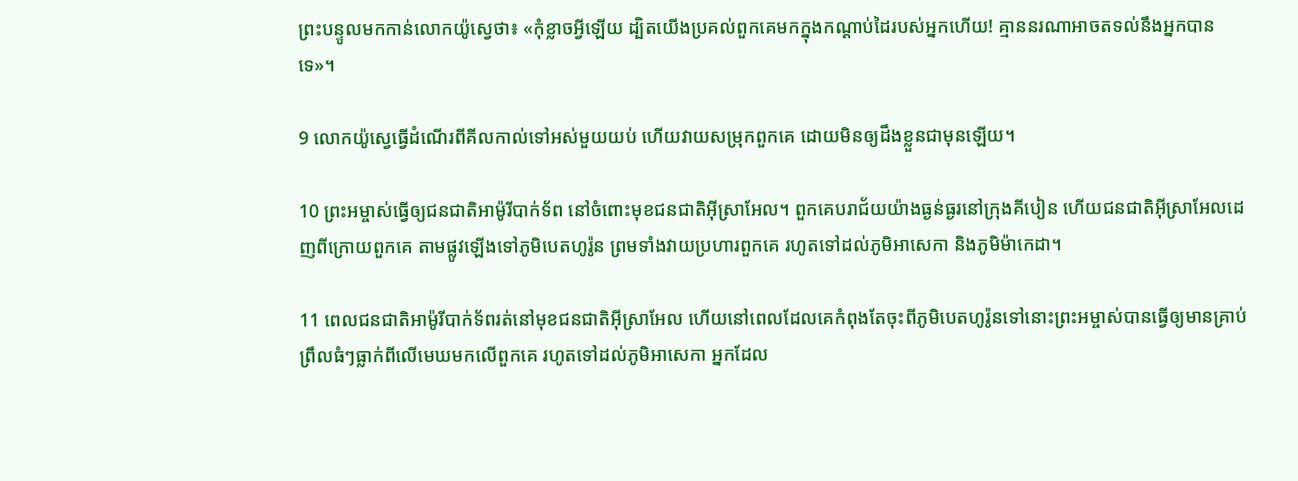ព្រះ‌បន្ទូលមកកាន់លោកយ៉ូស្វេថា៖ «កុំខ្លាចអ្វីឡើយ ដ្បិតយើងប្រគល់ពួកគេមកក្នុងកណ្ដាប់ដៃរបស់អ្នកហើយ! គ្មាននរណាអាចតទល់នឹងអ្នកបានទេ»។

9 លោកយ៉ូស្វេធ្វើដំណើរពីគីល‌កាល់ទៅអស់មួយយប់ ហើយវាយសម្រុកពួកគេ ដោយមិនឲ្យដឹងខ្លួនជាមុនឡើយ។

10 ព្រះ‌អម្ចាស់ធ្វើឲ្យជន‌ជាតិអាម៉ូរីបាក់ទ័ព នៅចំពោះមុខជន‌ជាតិអ៊ីស្រា‌អែល។ ពួកគេបរា‌ជ័យយ៉ាងធ្ងន់‌ធ្ងរនៅក្រុងគីបៀន ហើយជន‌ជាតិអ៊ីស្រា‌អែលដេញពីក្រោយពួកគេ តាមផ្លូវឡើងទៅភូមិបេត‌ហូរ៉ូន ព្រមទាំងវាយប្រហារពួកគេ រហូតទៅដល់ភូមិអា‌សេកា និងភូមិម៉ាកេ‌ដា។

11 ពេលជន‌ជាតិអាម៉ូរីបាក់ទ័ពរត់នៅមុខជន‌ជាតិអ៊ីស្រា‌អែល ហើយនៅពេលដែលគេកំពុងតែចុះពីភូមិបេត‌ហូរ៉ូនទៅនោះព្រះ‌អម្ចាស់បានធ្វើឲ្យមានគ្រាប់ព្រឹលធំៗធ្លាក់ពីលើមេឃមកលើពួកគេ រហូតទៅដល់ភូមិអា‌សេកា អ្នកដែល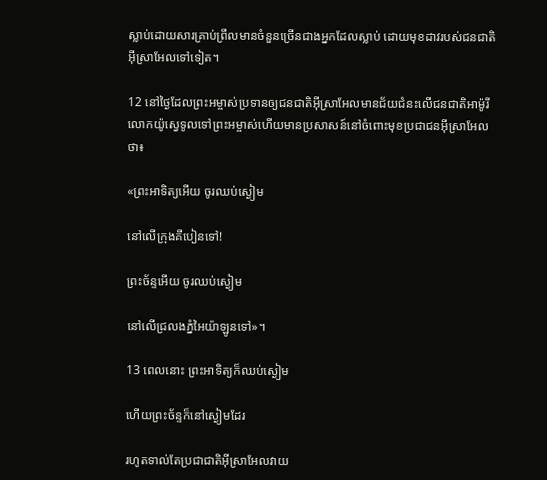ស្លាប់ដោយ‌សារគ្រាប់ព្រឹលមានចំនួនច្រើនជាងអ្នកដែលស្លាប់ ដោយមុខដាវរបស់ជន‌ជាតិអ៊ីស្រា‌អែលទៅទៀត។

12 នៅថ្ងៃដែលព្រះ‌អម្ចាស់ប្រទានឲ្យជន‌ជាតិអ៊ីស្រា‌អែលមានជ័យ‌ជំនះលើជន‌ជាតិអាម៉ូរី លោកយ៉ូស្វេទូលទៅព្រះ‌អម្ចាស់ហើយមានប្រសាសន៍នៅចំពោះមុខប្រជា‌ជនអ៊ីស្រា‌អែលថា៖

«ព្រះ‌អាទិត្យអើយ ចូរឈប់ស្ងៀម

នៅលើក្រុងគីបៀនទៅ!

ព្រះច័ន្ទអើយ ចូរឈប់ស្ងៀម

នៅលើជ្រលងភ្នំអៃយ៉ា‌ឡូនទៅ»។

13 ពេលនោះ ព្រះ‌អាទិត្យក៏ឈប់ស្ងៀម

ហើយព្រះ‌ច័ន្ទក៏នៅស្ងៀមដែរ

រហូតទាល់តែប្រជា‌ជាតិអ៊ីស្រា‌អែលវាយ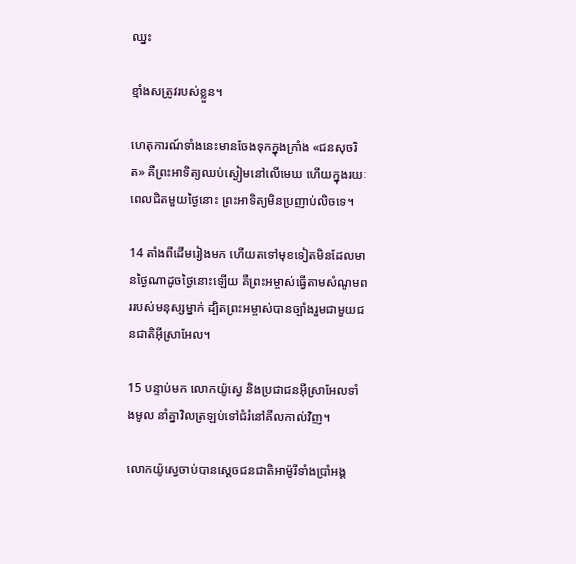ឈ្នះ

ខ្មាំងសត្រូវរបស់ខ្លួន។

ហេតុ‌ការណ៍ទាំងនេះមានចែងទុកក្នុងក្រាំង «ជនសុចរិត» គឺព្រះអាទិត្យឈប់ស្ងៀមនៅលើមេឃ ហើយក្នុងរយៈពេលជិតមួយថ្ងៃនោះ ព្រះ‌អាទិត្យមិនប្រញាប់លិចទេ។

14 តាំងពីដើមរៀងមក ហើយតទៅមុខទៀតមិនដែលមានថ្ងៃណាដូចថ្ងៃនោះឡើយ គឺព្រះ‌អម្ចាស់ធ្វើតាមសំណូមពររបស់មនុស្សម្នាក់ ដ្បិតព្រះ‌អម្ចាស់បានច្បាំងរួមជាមួយជន‌ជាតិអ៊ីស្រា‌អែល។

15 បន្ទាប់មក លោកយ៉ូស្វេ និងប្រជា‌ជនអ៊ីស្រា‌អែលទាំងមូល នាំគ្នាវិលត្រឡប់ទៅជំរំនៅគីល‌កាល់វិញ។

លោកយ៉ូស្វេចាប់បានស្ដេចជន‌ជាតិអាម៉ូរីទាំងប្រាំអង្គ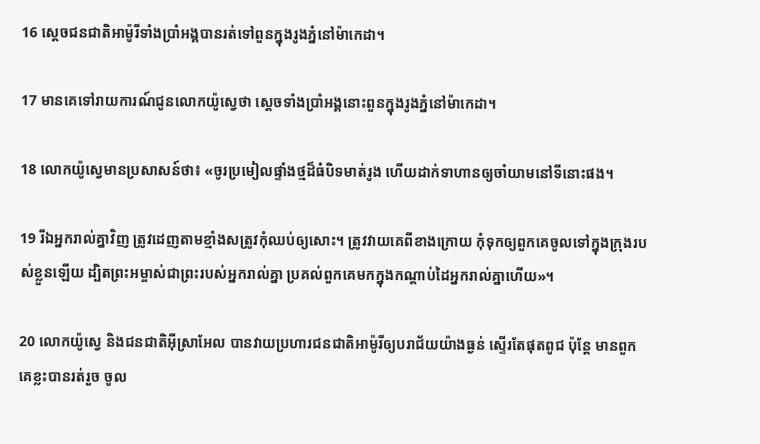16 ស្ដេចជន‌ជាតិអាម៉ូរីទាំងប្រាំអង្គបានរត់ទៅពួនក្នុងរូងភ្នំនៅម៉ាកេ‌ដា។

17 មានគេទៅរាយ‌ការណ៍ជូនលោកយ៉ូស្វេថា ស្ដេចទាំងប្រាំអង្គនោះពួនក្នុងរូងភ្នំនៅម៉ាកេ‌ដា។

18 លោកយ៉ូស្វេមានប្រសាសន៍ថា៖ «ចូរប្រមៀលផ្ទាំងថ្មដ៏ធំបិទមាត់រូង ហើយដាក់ទាហានឲ្យចាំយាមនៅទីនោះផង។

19 រីឯអ្នករាល់គ្នាវិញ ត្រូវដេញតាមខ្មាំងសត្រូវកុំឈប់ឲ្យសោះ។ ត្រូវវាយគេពីខាងក្រោយ កុំទុកឲ្យពួកគេចូលទៅក្នុងក្រុងរបស់ខ្លួនឡើយ ដ្បិតព្រះ‌អម្ចាស់ជាព្រះរបស់អ្នករាល់គ្នា ប្រគល់ពួកគេមកក្នុងកណ្ដាប់ដៃអ្នករាល់គ្នាហើយ»។

20 លោកយ៉ូស្វេ និងជន‌ជាតិអ៊ីស្រា‌អែល បានវាយប្រហារជន‌ជាតិអាម៉ូរីឲ្យបរា‌ជ័យយ៉ាងធ្ងន់ ស្ទើរតែផុតពូជ ប៉ុន្តែ មានពួកគេខ្លះបានរត់រួច ចូល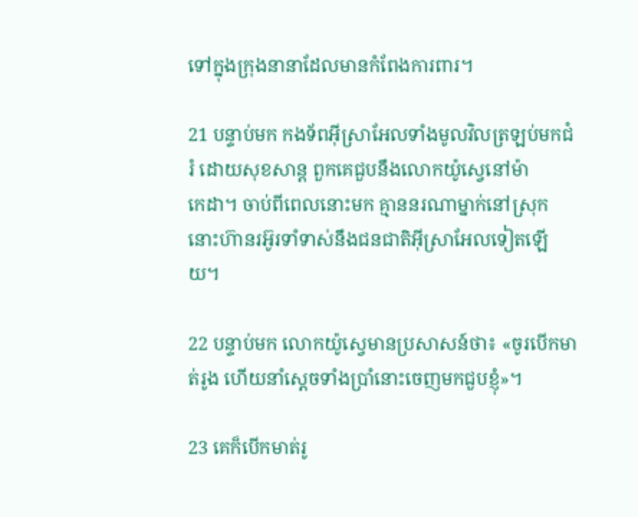ទៅក្នុងក្រុងនានាដែលមានកំពែងការពារ។

21 បន្ទាប់មក កង‌ទ័ពអ៊ីស្រា‌អែលទាំងមូលវិលត្រឡប់មកជំរំ ដោយសុខ‌សាន្ត ពួកគេជួបនឹងលោកយ៉ូស្វេនៅម៉ាកេ‌ដា។ ចាប់ពីពេលនោះមក គ្មាននរណាម្នាក់នៅស្រុកនោះហ៊ានរអ៊ូ‌រទាំទាស់នឹងជន‌ជាតិអ៊ីស្រា‌អែលទៀតឡើយ។

22 បន្ទាប់មក លោកយ៉ូស្វេមានប្រសាសន៍ថា៖ «ចូរបើកមាត់រូង ហើយនាំស្ដេចទាំងប្រាំនោះចេញមកជួបខ្ញុំ»។

23 គេក៏បើកមាត់រូ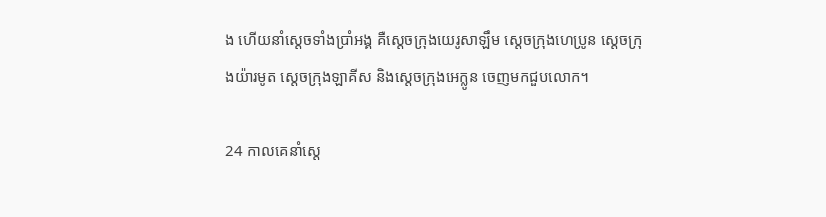ង ហើយនាំស្ដេចទាំងប្រាំអង្គ គឺស្ដេចក្រុងយេរូ‌សាឡឹម ស្ដេចក្រុងហេប្រូន ស្ដេចក្រុងយ៉ារ‌មូត ស្ដេចក្រុងឡាគីស និងស្ដេចក្រុងអេក្លូន ចេញមកជួបលោក។

24 កាលគេនាំស្ដេ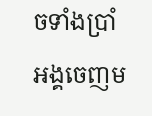ចទាំងប្រាំអង្គចេញម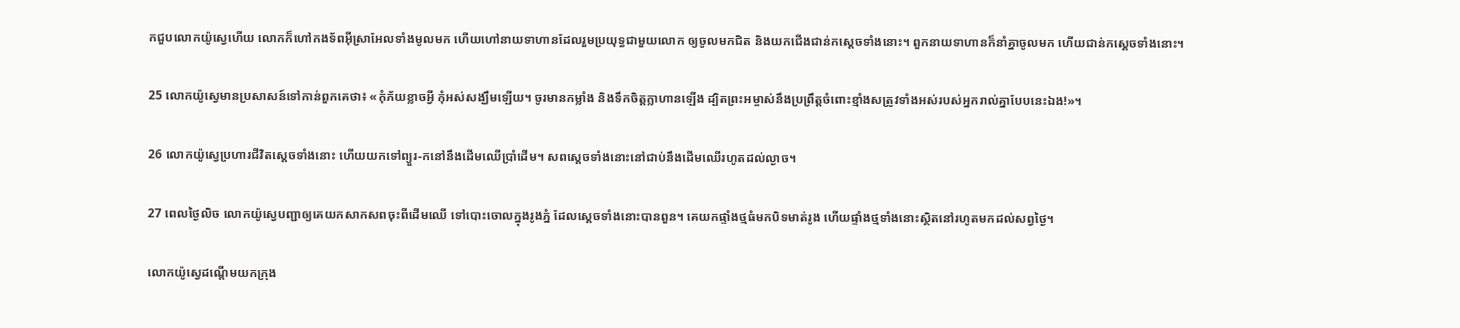កជួបលោកយ៉ូស្វេហើយ លោកក៏ហៅកង‌ទ័ពអ៊ីស្រា‌អែលទាំងមូលមក ហើយហៅនាយទាហានដែលរួមប្រយុទ្ធជាមួយលោក ឲ្យចូលមកជិត និងយកជើងជាន់កស្ដេចទាំងនោះ។ ពួកនាយទាហានក៏នាំគ្នាចូលមក ហើយជាន់កស្ដេចទាំងនោះ។

25 លោកយ៉ូស្វេមានប្រសាសន៍ទៅកាន់ពួកគេថា៖ «កុំភ័យខ្លាចអ្វី កុំអស់សង្ឃឹមឡើយ។ ចូរមានកម្លាំង និងទឹកចិត្តក្លាហានឡើង ដ្បិតព្រះ‌អម្ចាស់នឹងប្រព្រឹត្តចំពោះខ្មាំងសត្រូវទាំងអស់របស់អ្នករាល់គ្នាបែបនេះឯង!»។

26 លោកយ៉ូស្វេប្រហារជីវិតស្ដេចទាំងនោះ ហើយយកទៅព្យួរ-កនៅនឹងដើមឈើប្រាំដើម។ សពស្ដេចទាំងនោះនៅជាប់នឹងដើមឈើរហូតដល់ល្ងាច។

27 ពេលថ្ងៃលិច លោកយ៉ូស្វេបញ្ជាឲ្យគេយកសាក‌សពចុះពីដើមឈើ ទៅបោះចោលក្នុងរូងភ្នំ ដែលស្ដេចទាំងនោះបានពួន។ គេយកផ្ទាំងថ្មធំមកបិទមាត់រូង ហើយផ្ទាំងថ្មទាំងនោះស្ថិតនៅរហូតមកដល់សព្វថ្ងៃ។

លោកយ៉ូស្វេដណ្ដើមយកក្រុង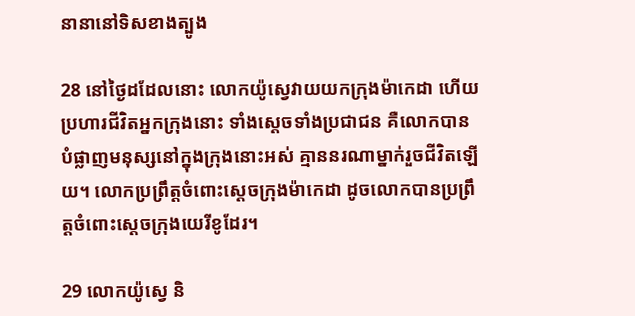នានានៅទិសខាងត្បូង

28 នៅថ្ងៃដដែលនោះ លោកយ៉ូស្វេវាយយកក្រុងម៉ាកេ‌ដា ហើយប្រហារជីវិតអ្នកក្រុងនោះ ទាំងស្ដេចទាំងប្រជា‌ជន គឺលោកបានបំផ្លាញមនុស្សនៅក្នុងក្រុងនោះអស់ គ្មាននរណាម្នាក់រួចជីវិតឡើយ។ លោកប្រព្រឹត្តចំពោះស្ដេចក្រុងម៉ាកេ‌ដា ដូចលោកបានប្រព្រឹត្តចំពោះស្ដេចក្រុងយេរីខូដែរ។

29 លោកយ៉ូស្វេ និ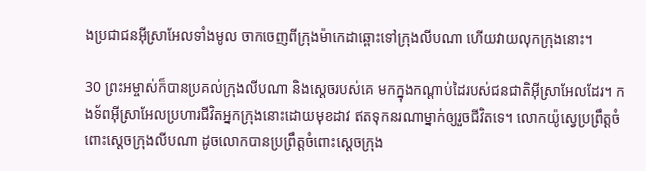ងប្រជា‌ជនអ៊ីស្រា‌អែលទាំងមូល ចាកចេញពីក្រុងម៉ាកេ‌ដាឆ្ពោះទៅក្រុងលីប‌ណា ហើយវាយលុកក្រុងនោះ។

30 ព្រះ‌អម្ចាស់ក៏បានប្រគល់ក្រុងលីប‌ណា និងស្ដេចរបស់គេ មកក្នុងកណ្ដាប់ដៃរបស់ជន‌ជាតិអ៊ីស្រា‌អែលដែរ។ កង‌ទ័ពអ៊ីស្រា‌អែលប្រហារជីវិតអ្នកក្រុងនោះដោយមុខដាវ ឥតទុកនរណាម្នាក់ឲ្យរួចជីវិតទេ។ លោកយ៉ូស្វេប្រព្រឹត្តចំពោះស្ដេចក្រុងលីប‌ណា ដូចលោកបានប្រព្រឹត្តចំពោះស្ដេចក្រុង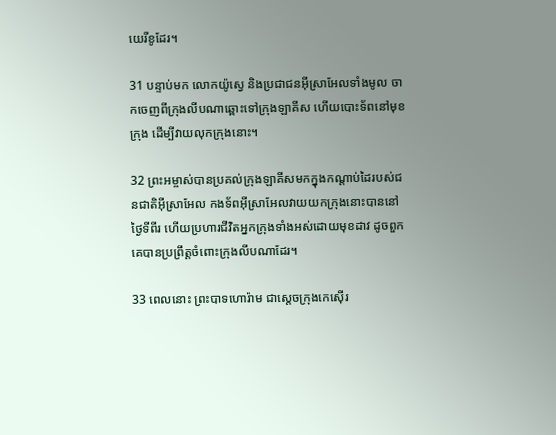យេរីខូដែរ។

31 បន្ទាប់មក លោកយ៉ូស្វេ និងប្រជា‌ជនអ៊ីស្រា‌អែលទាំងមូល ចាកចេញពីក្រុងលីប‌ណាឆ្ពោះទៅក្រុងឡាគីស ហើយបោះទ័ពនៅមុខក្រុង ដើម្បីវាយលុកក្រុងនោះ។

32 ព្រះ‌អម្ចាស់បានប្រគល់ក្រុងឡា‌គីសមកក្នុងកណ្ដាប់ដៃរបស់ជន‌ជាតិអ៊ីស្រា‌អែល កង‌ទ័ពអ៊ីស្រា‌អែលវាយយកក្រុងនោះបាននៅថ្ងៃទីពីរ ហើយប្រហារជីវិតអ្នកក្រុងទាំងអស់ដោយមុខដាវ ដូចពួកគេបានប្រព្រឹត្តចំពោះក្រុងលីប‌ណាដែរ។

33 ពេលនោះ ព្រះ‌បាទហោរ៉ាម ជាស្ដេចក្រុងកេស៊ើរ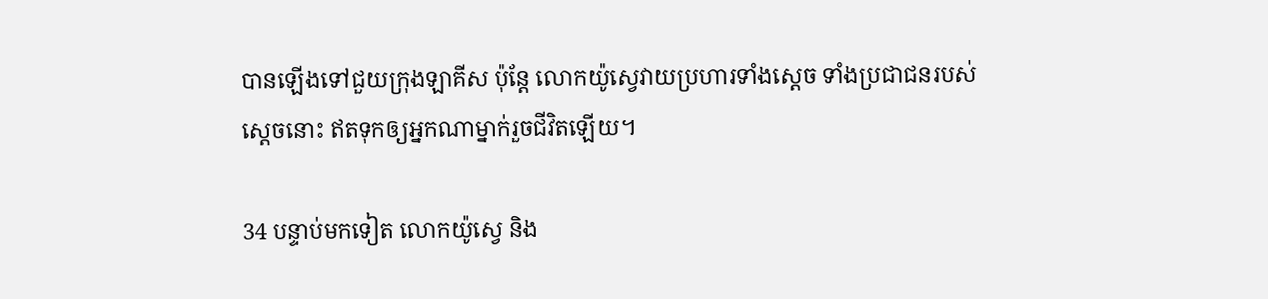បានឡើងទៅជួយក្រុងឡាគីស ប៉ុន្តែ លោកយ៉ូស្វេវាយប្រហារទាំងស្ដេច ទាំងប្រជា‌ជនរបស់ស្ដេចនោះ ឥតទុកឲ្យអ្នកណាម្នាក់រួចជីវិតឡើយ។

34 បន្ទាប់មកទៀត លោកយ៉ូស្វេ និង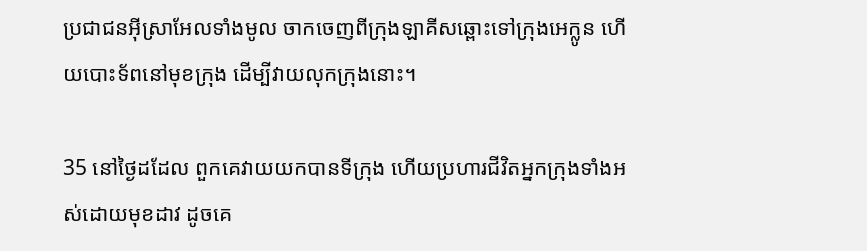ប្រជា‌ជនអ៊ីស្រា‌អែលទាំងមូល ចាកចេញពីក្រុងឡាគីសឆ្ពោះទៅក្រុងអេក្លូន ហើយបោះទ័ពនៅមុខក្រុង ដើម្បីវាយលុកក្រុងនោះ។

35 នៅថ្ងៃដដែល ពួកគេវាយយកបានទីក្រុង ហើយប្រហារជីវិតអ្នកក្រុងទាំងអស់ដោយមុខដាវ ដូចគេ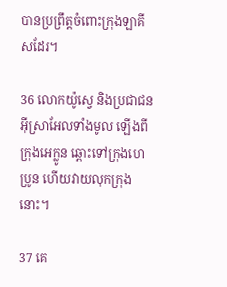បានប្រព្រឹត្តចំពោះក្រុងឡាគីសដែរ។

36 លោកយ៉ូស្វេ និងប្រជា‌ជនអ៊ីស្រា‌អែលទាំងមូល ឡើងពីក្រុងអេក្លូន ឆ្ពោះទៅក្រុងហេប្រូន ហើយវាយលុកក្រុងនោះ។

37 គេ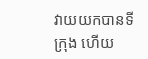វាយយកបានទីក្រុង ហើយ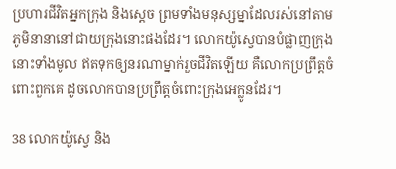ប្រហារជីវិតអ្នកក្រុង និងស្ដេច ព្រមទាំងមនុស្ស‌ម្នាដែលរស់នៅតាមភូមិនានានៅជាយក្រុងនោះផងដែរ។ លោកយ៉ូស្វេបានបំផ្លាញក្រុងនោះទាំងមូល ឥតទុកឲ្យនរណាម្នាក់រួចជីវិតឡើយ គឺលោកប្រព្រឹត្តចំពោះពួកគេ ដូចលោកបានប្រព្រឹត្តចំពោះក្រុងអេក្លូនដែរ។

38 លោកយ៉ូស្វេ និង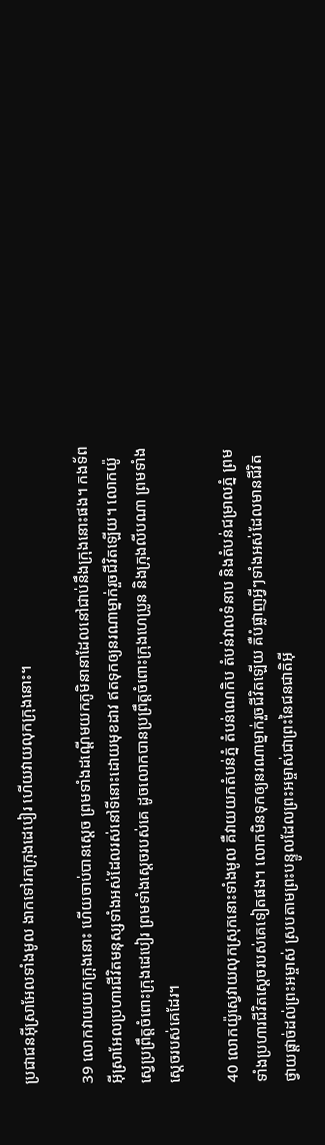ប្រជា‌ជនអ៊ីស្រា‌អែលទាំងមូល ងាកទៅរកក្រុងដេបៀរ ហើយវាយលុកក្រុងនោះ។

39 លោកវាយយកក្រុងនោះ ហើយចាប់បានស្ដេច ព្រមទាំងដណ្ដើមយកភូមិនានាដែលនៅជាប់នឹងក្រុងនោះផង។ កង‌ទ័ពអ៊ីស្រា‌អែលប្រហារជីវិតមនុស្សទាំងអស់ដែលរស់នៅទីនោះដោយមុខដាវ ឥតទុកឲ្យនរណាម្នាក់រួចជីវិតឡើយ។ លោកយ៉ូស្វេប្រព្រឹត្តចំពោះក្រុងដេបៀរ ព្រមទាំងស្ដេចរបស់គេ ដូចលោកបានប្រព្រឹត្តចំពោះក្រុងហេប្រូន និងក្រុងលីប‌ណា ព្រមទាំងស្ដេចរបស់គេដែរ។

40 លោកយ៉ូស្វេវាយលុកស្រុកនោះទាំងមូល គឺវាយយកតំបន់ភ្នំ តំបន់ណេកិប តំបន់វាលទំនាប និងតំបន់ជម្រាលភ្នំ ព្រមទាំងប្រហារជីវិតស្ដេចរបស់គេទៀតផង។ លោកមិនទុកឲ្យនរណាម្នាក់រួចជីវិតឡើយ គឺបំផ្លាញអ្វីៗទាំងអស់ដែលមានជីវិត ថ្វាយផ្ដាច់ដល់ព្រះ‌អម្ចាស់ ស្របតាមព្រះ‌បន្ទូលដែលព្រះ‌អម្ចាស់ជាព្រះនៃជន‌ជាតិអ៊ី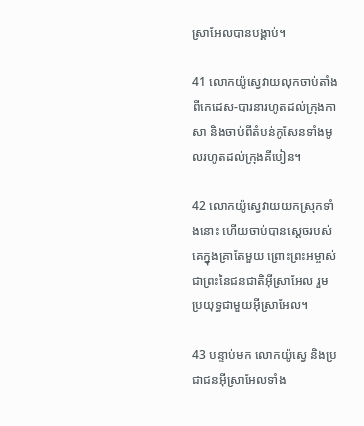ស្រា‌អែលបានបង្គាប់។

41 លោកយ៉ូស្វេវាយលុកចាប់តាំងពីកេដេស-បារនារហូតដល់ក្រុងកាសា និងចាប់ពីតំបន់កូសែនទាំងមូលរហូតដល់ក្រុងគីបៀន។

42 លោកយ៉ូស្វេវាយយកស្រុកទាំងនោះ ហើយចាប់បានស្ដេចរបស់គេក្នុងគ្រាតែមួយ ព្រោះព្រះ‌អម្ចាស់ជាព្រះនៃជន‌ជាតិអ៊ីស្រា‌អែល រួមប្រយុទ្ធជាមួយអ៊ីស្រា‌អែល។

43 បន្ទាប់មក លោកយ៉ូស្វេ និងប្រជា‌ជនអ៊ីស្រា‌អែលទាំង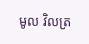មូល វិលត្រ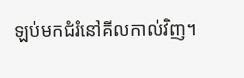ឡប់មកជំរំនៅគីល‌កាល់វិញ។